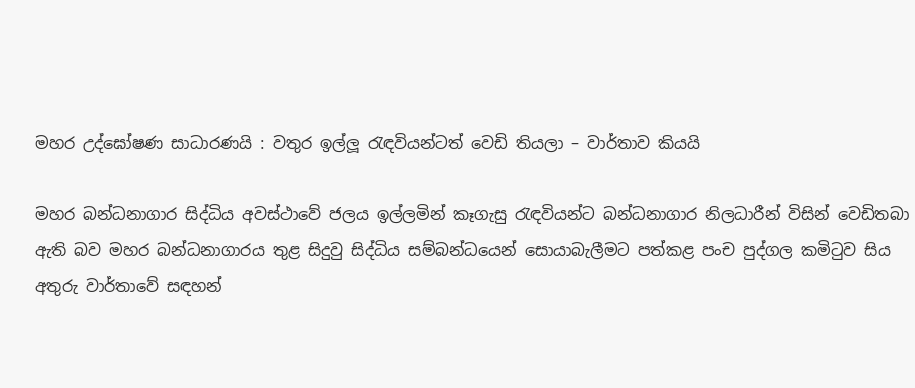මහර උද්ඝෝෂණ සාධාරණයි : වතුර ඉල්ලූ රැඳවියන්ටත් වෙඩි තියලා – වාර්තාව කියයි

මහර බන්ධනාගාර සිද්ධිය අවස්ථාවේ ජලය ඉල්ලමින් කෑගැසු රැඳවියන්ට බන්ධනාගාර නිලධාරීන් විසින් වෙඩිතබා ඇති බව මහර බන්ධනාගාරය තුළ සිදුවු සිද්ධිය සම්බන්ධයෙන් සොයාබැලීමට පත්කළ පංච පුද්ගල කමිටුව සිය අතුරු වාර්තාවේ සඳහන්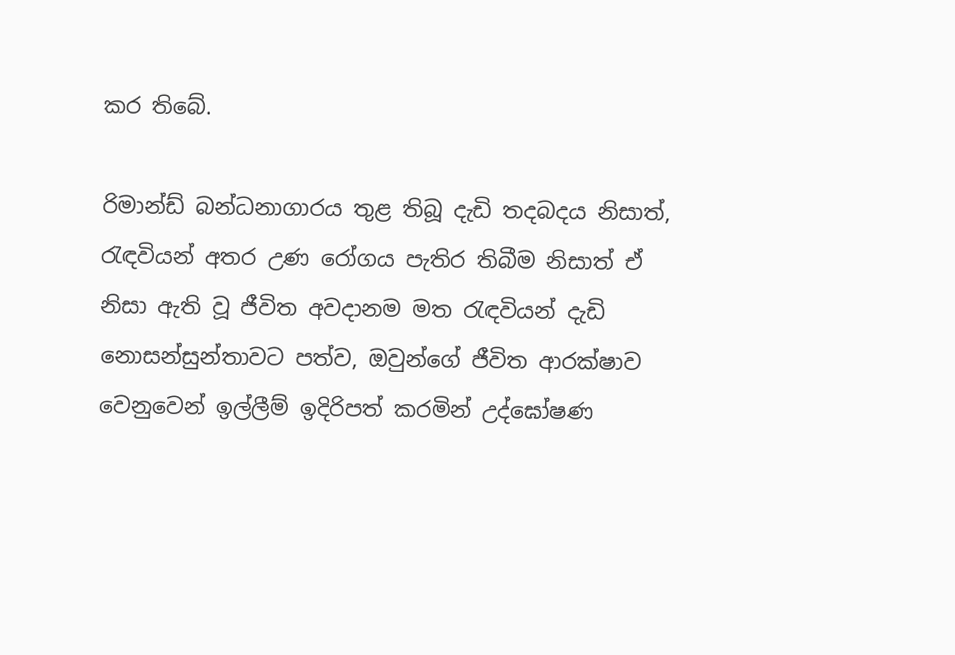කර තිබේ.

රිමාන්ඩ් බන්ධනාගාරය තුළ තිබූ දැඩි තදබදය නිසාත්, රැඳවියන් අතර උණ රෝගය පැතිර තිබීම නිසාත් ඒ නිසා ඇති වූ ජීවිත අවදානම මත රැඳවියන් දැඩි නොසන්සුන්තාවට පත්ව, ඔවුන්ගේ ජීවිත ආරක්ෂාව වෙනුවෙන් ඉල්ලීම් ඉදිරිපත් කරමින් උද්ඝෝෂණ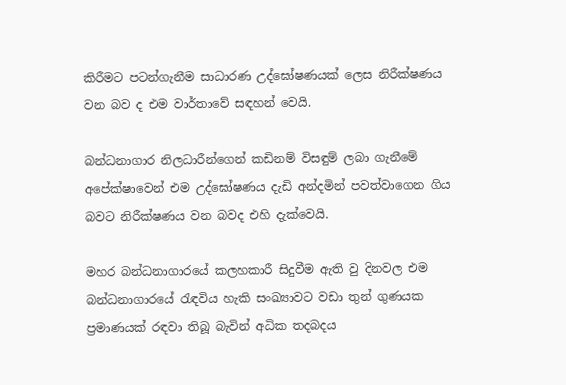කිරීමට පටන්ගැනීම සාධාරණ උද්ඝෝෂණයක් ලෙස නිරීක්ෂණය වන බව ද එම වාර්තාවේ සඳහන් වෙයි.

බන්ධනාගාර නිලධාරීන්ගෙන් කඩිනම් විසඳුම් ලබා ගැනීමේ අපේක්ෂාවෙන් එම උද්ඝෝෂණය දැඩි අන්දමින් පවත්වාගෙන ගිය බවට නිරීක්ෂණය වන බවද එහි දැක්වෙයි.

මහර බන්ධනාගාරයේ කලහකාරී සිදුවීම ඇති වු දිනවල එම බන්ධනාගාරයේ රැඳවිය හැකි සංඛ්‍යාවට වඩා තුන් ගුණයක ප්‍රමාණයක් රඳවා තිබූ බැවින් අධික තදබදය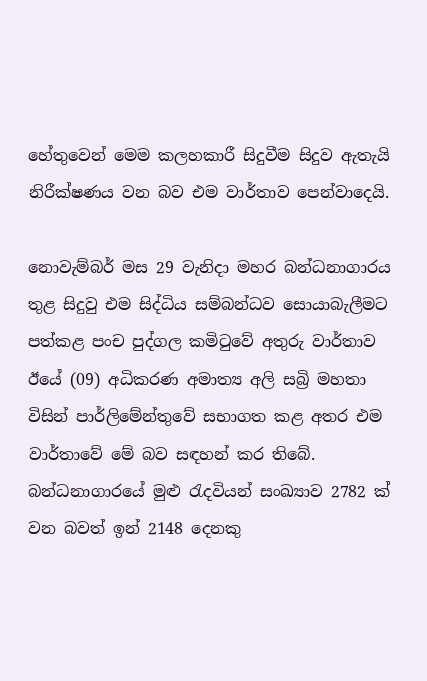හේතුවෙන් මෙම කලහකාරී සිදුවීම සිදුව ඇතැයි නිරීක්ෂණය වන බව එම වාර්තාව පෙන්වාදෙයි.

නොවැම්බර් මස 29 වැනිදා මහර බන්ධනාගාරය තුළ සිදුවු එම සිද්ධිය සම්බන්ධව සොයාබැලීමට පත්කළ පංච පුද්ගල කමිටුවේ අතුරු වාර්තාව ඊයේ (09) අධිකරණ අමාත්‍ය අලි සබ්‍රි මහතා විසින් පාර්ලිමේන්තුවේ සභාගත කළ අතර එම වාර්තාවේ මේ බව සඳහන් කර තිබේ. බන්ධනාගාරයේ මුළු රැදවියන් සංඛ්‍යාව 2782 ක් වන බවත් ඉන් 2148 දෙනකු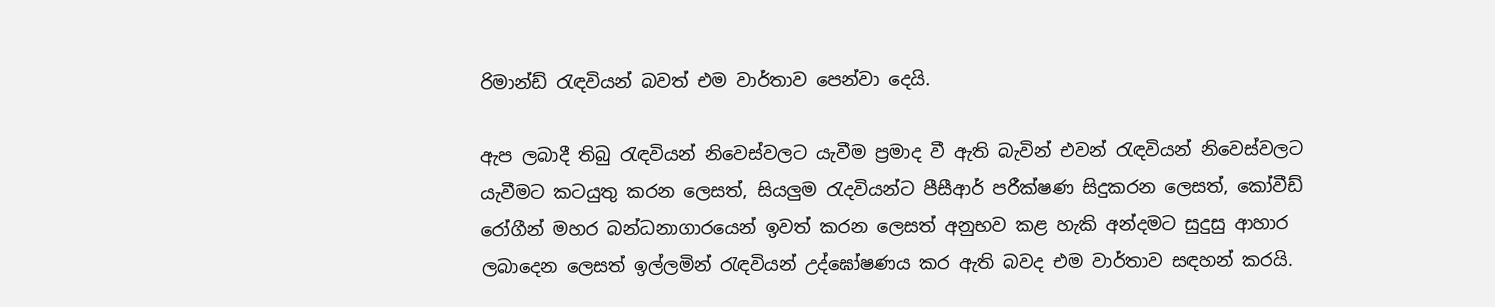රිමාන්ඩ් රැඳවියන් බවත් එම වාර්තාව පෙන්වා දෙයි.

ඇප ලබාදී තිබු රැඳවියන් නිවෙස්වලට යැවීම ප්‍රමාද වී ඇති බැවින් එවන් රැඳවියන් නිවෙස්වලට යැවීමට කටයුතු කරන ලෙසත්, සියලුම රැදවියන්ට පීසීආර් පරීක්ෂණ සිදුකරන ලෙසත්, කෝවීඩ් රෝගීන් මහර බන්ධනාගාරයෙන් ඉවත් කරන ලෙසත් අනුභව කළ හැකි අන්දමට සුදුසු ආහාර ලබාදෙන ලෙසත් ඉල්ලමින් රැඳවියන් උද්ඝෝෂණය කර ඇති බවද එම වාර්තාව සඳහන් කරයි.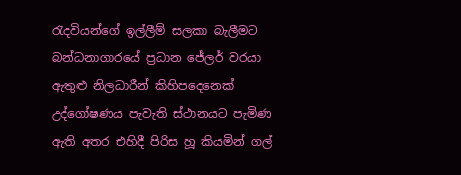රැදවියන්ගේ ඉල්ලීම් සලකා බැලීමට බන්ධනාගාරයේ ප්‍රධාන ජේලර් වරයා ඇතුළු නිලධාරීන් කිහිපදෙනෙක් උද්ගෝෂණය පැවැති ස්ථානයට පැමිණ ඇති අතර එහිදී පිරිස හූ කියමින් ගල්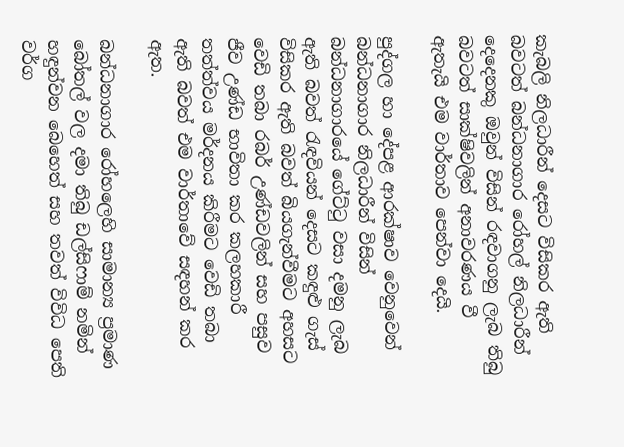කැබලි නිලධාරීන් දෙසට විසිකර ඇති බවටත් බන්ධනාගාර රෝහල් නිලධාරීන් දෙදෙනකු ඔවුන් විසින් රඳවාගනු ලැබ තිබු බවටත් සාක්ෂිවලින් අනාවරණය වී ඇතැයි එම වාර්තාව පෙන්වා දෙයි.

පුද්ගල හා දේපළ ආරක්ෂාව වෙනුවෙන් බන්ධනාගාර නිලධාරීන් විසින් බන්ධනාගාරයේ ගේට්ටු වසා දමනු ලැබ ඇති බවත් රැඳවියන් දෙසට කඳුළු ගැස් විසිකර ඇති බවත් බියගැන්වීමට අහසට වෙඩි තබා රබර් උණ්ඩවලින් සහ පසුව ජීව උණ්ඩ භාවිතා කර කලහකාරී තත්ත්වය මර්දනය කිරීමට වෙඩි තබා ඇති බවත් එම වාර්තාවේ සඳහන් කර ඇත.

බන්ධනාගාර රෝහලෙහි සාමාන්‍ය ප්‍රමාණ බෝතල් වල දමා තිබු ඩල්සිෆාම් නමින් හඳුන්වන බෙහෙත් සහ තවත් විවිධ පෙති වර්ග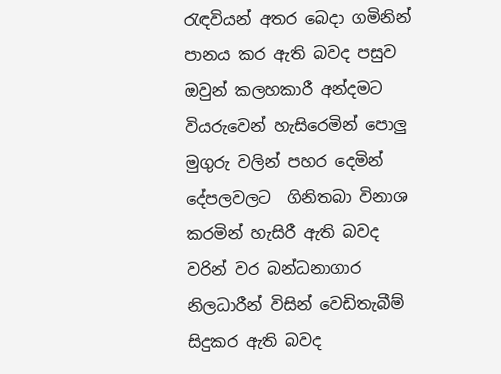රැඳවියන් අතර බෙදා ගමිනින් පානය කර ඇති බවද පසුව ඔවුන් කලහකාරී අන්දමට වියරුවෙන් හැසිරෙමින් පොලු මුගුරු වලින් පහර දෙමින් දේපලවලට  ගිනිතබා විනාශ කරමින් හැසිරී ඇති බවද වරින් වර බන්ධනාගාර නිලධාරීන් විසින් වෙඩිතැබීම් සිදුකර ඇති බවද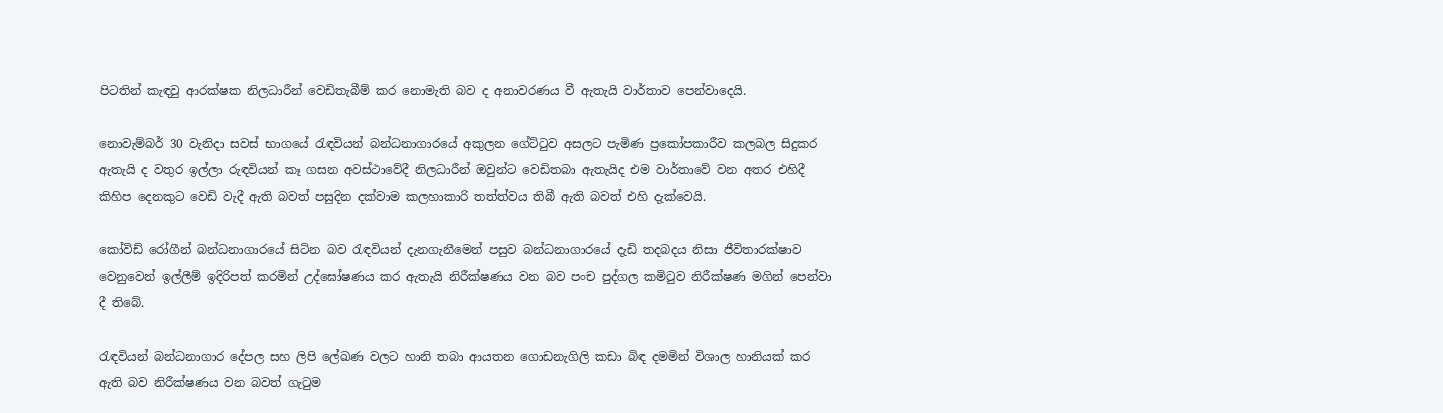පිටතින් කැඳවු ආරක්ෂක නිලධාරීන් වෙඩිතැබීම් කර නොමැති බව ද අනාවරණය වී ඇතැයි වාර්තාව පෙන්වාදෙයි.

නොවැම්බර් 30 වැනිදා සවස් භාගයේ රැඳවියන් බන්ධනාගාරයේ අකුලන ගේට්ටුව අසලට පැමිණ ප්‍රකෝපකාරීව කලබල සිදුකර ඇතැයි ද වතුර ඉල්ලා රුඳවියන් කෑ ගසන අවස්ථාවේදී නිලධාරීන් ඔවුන්ට වෙඩිතබා ඇතැයිද එම වාර්තාවේ වන අතර එහිදී කිහිප දෙනකුට වෙඩි වැදී ඇති බවත් පසුදින දක්වාම කලහාකාරි තත්ත්වය තිබී ඇති බවත් එහි දැක්වෙයි.

කෝවිඩ් රෝගීන් බන්ධනාගාරයේ සිටින බව රැඳවියන් දැනගැනීමෙන් පසුව බන්ධනාගාරයේ දැඩි තදබදය නිසා ජීවිතාරක්ෂාව වෙනුවෙන් ඉල්ලීම් ඉදිරිපත් කරමින් උද්ඝෝෂණය කර ඇතැයි නිරීක්ෂණය වන බව පංච පුද්ගල කමිටුව නිරීක්ෂණ මගින් පෙන්වා දී තිබේ.

රැඳවියන් බන්ධනාගාර දේපල සහ ලිපි ලේඛණ වලට හානි තබා ආයතන ගොඩනැගිලි කඩා බිඳ දමමින් විශාල හානියක් කර ඇති බව නිරීක්ෂණය වන බවත් ගැටුම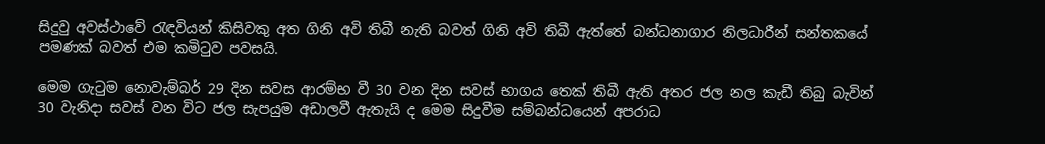සිදුවු අවස්ථාවේ රැඳවියන් කිසිවකු අත ගිනි අවි තිබී නැති බවත් ගිනි අවි තිබී ඇත්තේ බන්ධනාගාර නිලධාරීන් සන්තකයේ පමණක් බවත් එම කමිටුව පවසයි.

මෙම ගැටුම නොවැම්බර් 29 දින සවස ආරම්භ වී 30 වන දින සවස් භාගය තෙක් තිබී ඇති අතර ජල නල කැඩී තිබු බැවින් 30 වැනිදා සවස් වන විට ජල සැපයුම අඩාලවී ඇතැයි ද මෙම සිදුවීම සම්බන්ධයෙන් අපරාධ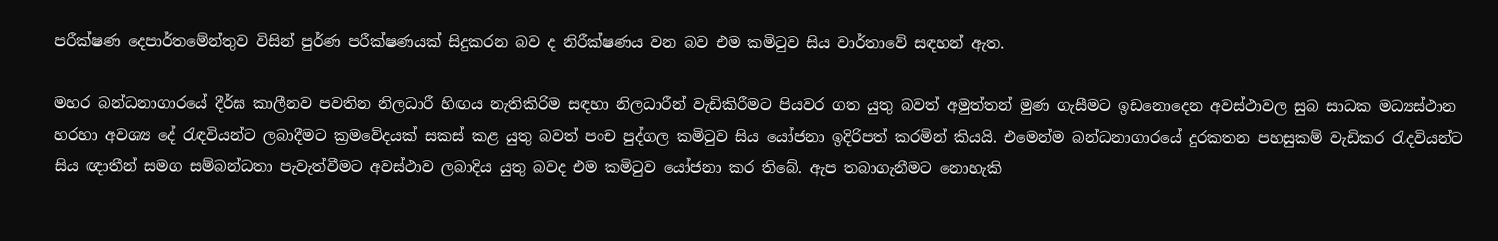පරීක්ෂණ දෙපාර්තමේන්තුව විසින් පුර්ණ පරීක්ෂණයක් සිදුකරන බව ද නිරීක්ෂණය වන බව එම කමිටුව සිය වාර්තාවේ සඳහන් ඇත.

මහර බන්ධනාගාරයේ දීර්ඝ කාලීනව පවතින නිලධාරී හිඟය නැතිකිරිම සඳහා නිලධාරීන් වැඩිකිරීමට පියවර ගත යුතු බවත් අමුත්තන් මුණ ගැසීමට ඉඩනොදෙන අවස්ථාවල සුබ සාධක මධ්‍යස්ථාන හරහා අවශ්‍ය දේ රැඳවියන්ට ලබාදීමට ක්‍රමවේදයක් සකස් කළ යුතු බවත් පංච පුද්ගල කමිටුව සිය යෝජනා ඉදිරිපත් කරමින් කියයි. එමෙන්ම බන්ධනාගාරයේ දුරකතන පහසුකම් වැඩිකර රැදවියන්ට සිය ඥාතීන් සමග සම්බන්ධතා පැවැත්වීමට අවස්ථාව ලබාදිය යුතු බවද එම කමිටුව යෝජනා කර තිබේ. ඇප තබාගැනීමට නොහැකි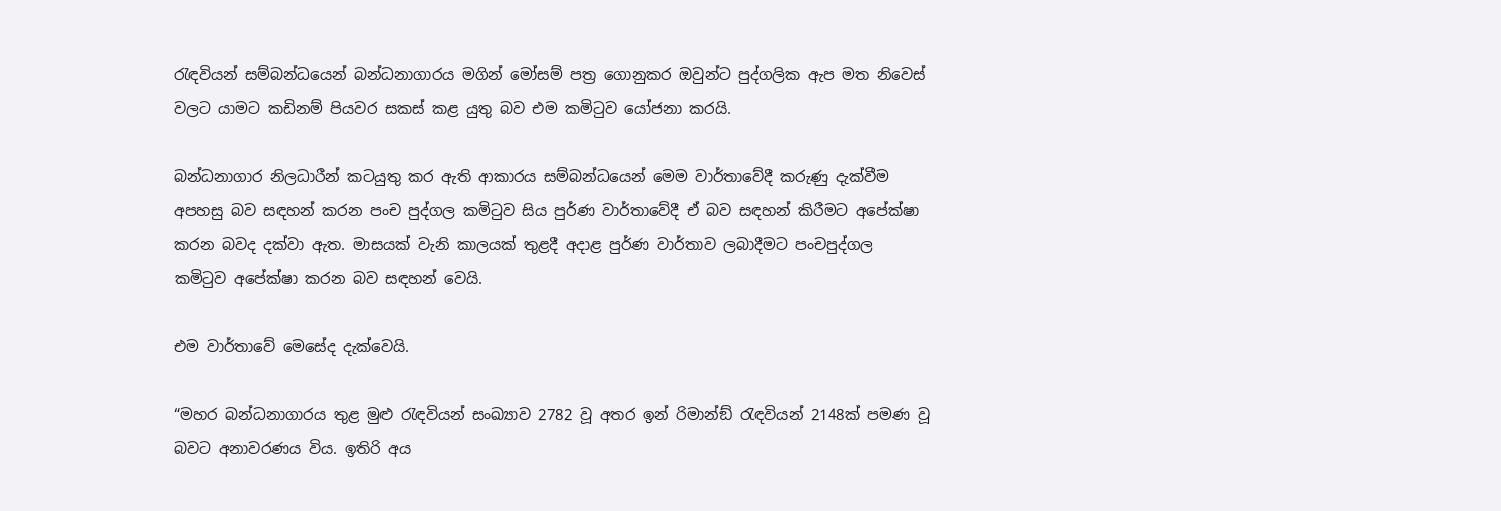රැඳවියන් සම්බන්ධයෙන් බන්ධනාගාරය මගින් මෝසම් පත්‍ර ගොනුකර ඔවුන්ට පුද්ගලික ඇප මත නිවෙස් වලට යාමට කඩිනම් පියවර සකස් කළ යුතු බව එම කමිටුව යෝජනා කරයි.

බන්ධනාගාර නිලධාරීන් කටයුතු කර ඇති ආකාරය සම්බන්ධයෙන් මෙම වාර්තාවේදී කරුණු දැක්වීම අපහසු බව සඳහන් කරන පංච පුද්ගල කමිටුව සිය පුර්ණ වාර්තාවේදී ඒ බව සඳහන් කිරීමට අපේක්ෂා කරන බවද දක්වා ඇත. මාසයක් වැනි කාලයක් තුළදී අදාළ පුර්ණ වාර්තාව ලබාදීමට පංචපුද්ගල කමිටුව අපේක්ෂා කරන බව සඳහන් වෙයි.

එම වාර්තාවේ මෙසේද දැක්වෙයි.

“මහර බන්ධනාගාරය තුළ මුළු රැඳවියන් සංඛ්‍යාව 2782 වූ අතර ඉන් රිමාන්ඞ් රැඳවියන් 2148ක් පමණ වූ බවට අනාවරණය විය. ඉතිරි අය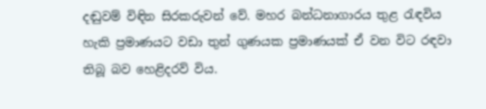දඬුවම් විඳින සිරකරුවන් වේ. මහර බන්ධනාගාරය තුළ රැඳවිය හැකි ප්‍රමාණයට වඩා තුන් ගුණයක ප්‍රමාණයක් ඒ වන විට රඳවා තිබූ බව හෙළිදරව් විය.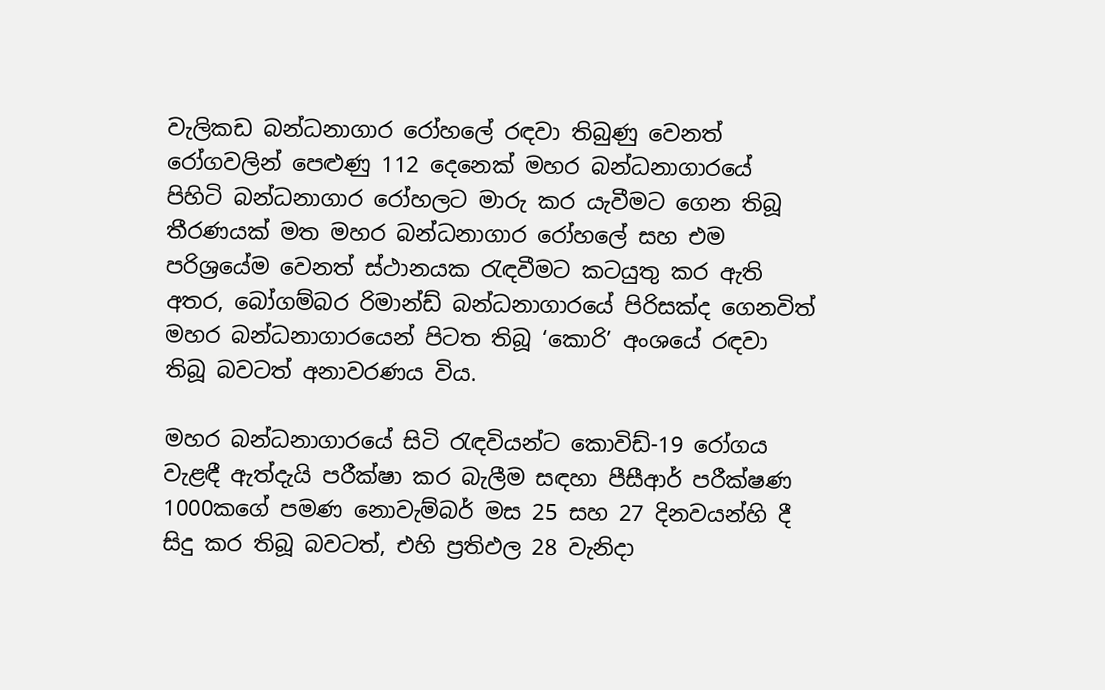වැලිකඩ බන්ධනාගාර රෝහලේ රඳවා තිබුණු වෙනත් රෝගවලින් පෙළුණු 112 දෙනෙක් මහර බන්ධනාගාරයේ පිහිටි බන්ධනාගාර රෝහලට මාරු කර යැවීමට ගෙන තිබූ තීරණයක් මත මහර බන්ධනාගාර රෝහලේ සහ එම පරිශ්‍රයේම වෙනත් ස්ථානයක රැඳවීමට කටයුතු කර ඇති අතර, බෝගම්බර රිමාන්ඩ් බන්ධනාගාරයේ පිරිසක්ද ගෙනවිත් මහර බන්ධනාගාරයෙන් පිටත තිබූ ‘කොරි’ අංශයේ රඳවා තිබූ බවටත් අනාවරණය විය.

මහර බන්ධනාගාරයේ සිටි රැඳවියන්ට කොවිඩ්-19 රෝගය වැළඳී ඇත්දැයි පරීක්ෂා කර බැලීම සඳහා පීසීආර් පරීක්ෂණ 1000කගේ පමණ නොවැම්බර් මස 25 සහ 27 දිනවයන්හි දී සිදු කර තිබූ බවටත්, එහි ප්‍රතිඵල 28 වැනිදා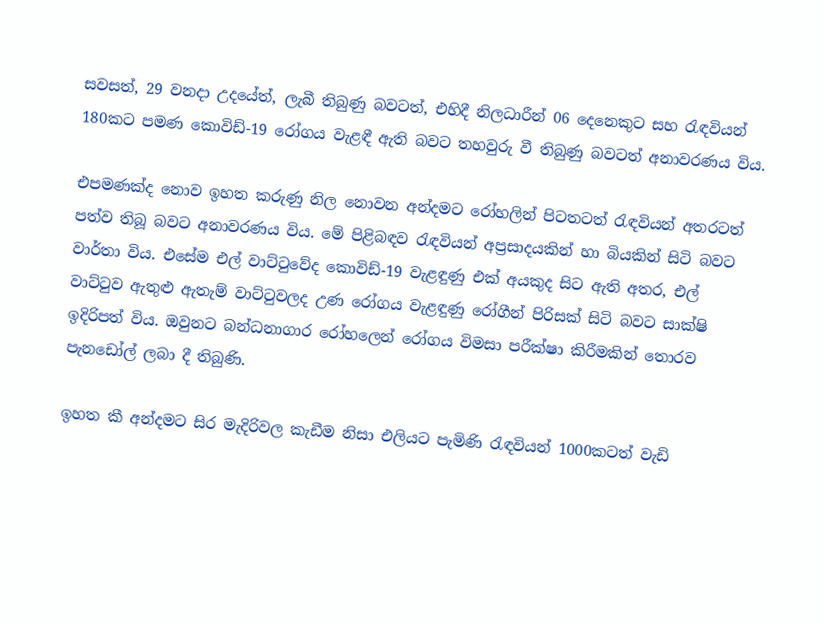සවසත්, 29 වනදා උදයේත්, ලැබී තිබුණු බවටත්, එහිදී නිලධාරීන් 06 දෙනෙකුට සහ රැඳවියන් 180කට පමණ කොවිඩ්-19 රෝගය වැළඳී ඇති බවට තහවුරු වී තිබුණු බවටත් අනාවරණය විය.

එපමණක්ද නොව ඉහත කරුණු නිල නොවන අන්දමට රෝහලින් පිටතටත් රැඳවියන් අතරටත් පත්ව තිබූ බවට අනාවරණය විය. මේ පිළිබඳව රැඳවියන් අප්‍රසාදයකින් හා බියකින් සිටි බවට වාර්තා විය. එසේම එල් වාට්ටුවේද කොවිඩ්-19 වැළඳුණු එක් අයකුද සිට ඇති අතර, එල් වාට්ටුව ඇතුළු ඇතැම් වාට්ටුවලද උණ රෝගය වැළඳුණු රෝගීන් පිරිසක් සිටි බවට සාක්ෂි ඉදිරිපත් විය. ඔවුනට බන්ධනාගාර රෝහලෙන් රෝගය විමසා පරීක්ෂා කිරීමකින් තොරව පැනඩෝල් ලබා දී තිබුණි.

ඉහත කී අන්දමට සිර මැදිරිවල කැඩීම නිසා එලියට පැමිණි රැඳවියන් 1000කටත් වැඩි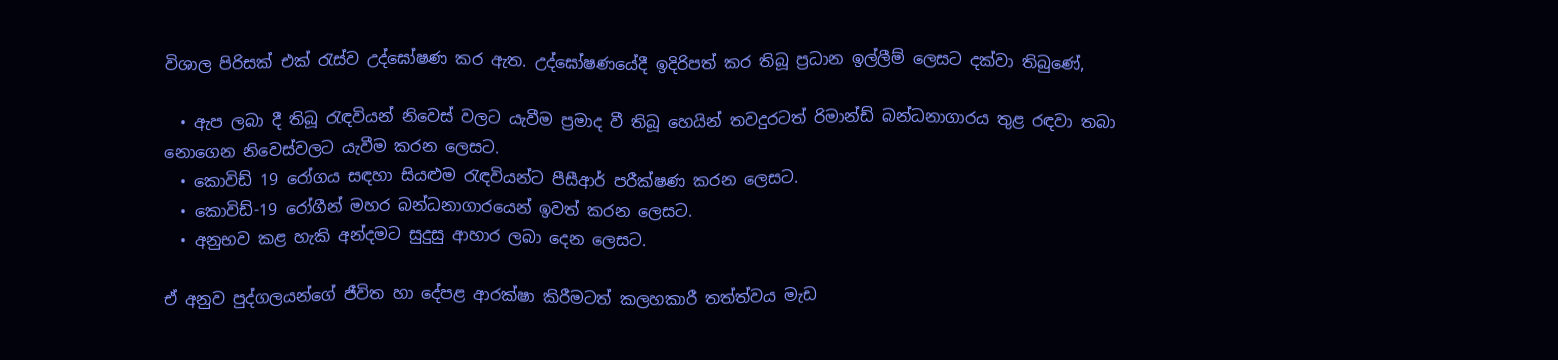විශාල පිරිසක් එක් රැස්ව උද්ඝෝෂණ කර ඇත. උද්ඝෝෂණයේදී ඉදිරිපත් කර තිබූ ප්‍රධාන ඉල්ලීම් ලෙසට දක්වා තිබුණේ,

  • ඇප ලබා දී තිබූ රැඳවියන් නිවෙස් වලට යැවීම ප්‍රමාද වී තිබූ හෙයින් තවදුරටත් රිමාන්ඩ් බන්ධනාගාරය තුළ රඳවා තබා නොගෙන නිවෙස්වලට යැවීම කරන ලෙසට.
  • කොවිඩ් 19 රෝගය සඳහා සියළුම රැඳවියන්ට පීසීආර් පරීක්ෂණ කරන ලෙසට.
  • කොවිඩ්-19 රෝගීන් මහර බන්ධනාගාරයෙන් ඉවත් කරන ලෙසට.
  • අනුභව කළ හැකි අන්දමට සුදුසු ආහාර ලබා දෙන ලෙසට.

ඒ අනුව පුද්ගලයන්ගේ ජීවිත හා දේපළ ආරක්ෂා කිරීමටත් කලහකාරී තත්ත්වය මැඩ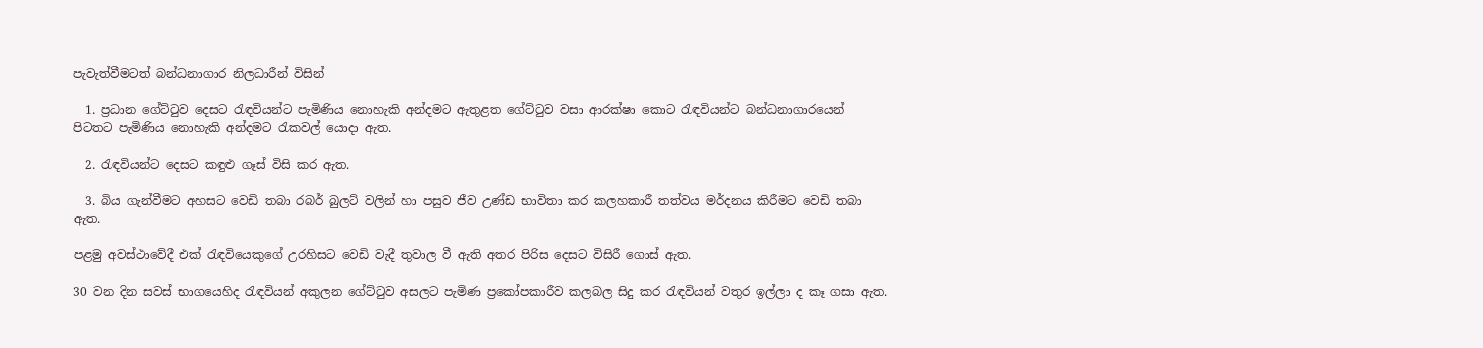පැවැත්වීමටත් බන්ධනාගාර නිලධාරීන් විසින්

  1. ප්‍රධාන ගේට්ටුව දෙසට රැඳවියන්ට පැමිණිය නොහැකි අන්දමට ඇතුළත ගේට්ටුව වසා ආරක්ෂා කොට රැඳවියන්ට බන්ධනාගාරයෙන් පිටතට පැමිණිය නොහැකි අන්දමට රැකවල් යොදා ඇත.

  2. රැඳවියන්ට දෙසට කඳුළු ගෑස් විසි කර ඇත.

  3. බිය ගැන්වීමට අහසට වෙඩි තබා රබර් බුලට් වලින් හා පසුව ජීව උණ්ඩ භාවිතා කර කලහකාරී තත්වය මර්දනය කිරීමට වෙඩි තබා ඇත.

පළමු අවස්ථාවේදී එක් රැඳවියෙකුගේ උරහිසට වෙඩි වැදී තුවාල වී ඇති අතර පිරිස දෙසට විසිරී ගොස් ඇත.

30 වන දින සවස් භාගයෙහිද රැඳවියන් අකුලන ගේට්ටුව අසලට පැමිණ ප්‍රකෝපකාරීව කලබල සිදු කර රැඳවියන් වතුර ඉල්ලා ද කෑ ගසා ඇත.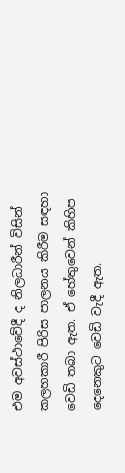එම අවස්ථාවේදී ද නිලධාරීන් විසින් කලහකාරී පිරිස පාලනය කිරීම සඳහා වෙඩි තබා ඇත. ඒ හේතුවෙන් කිහිප දෙනෙකුට වෙඩි වැදී ඇත.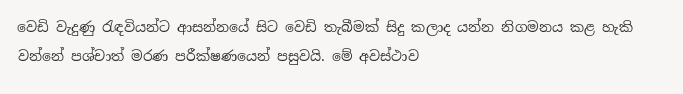වෙඩි වැදුණු රැඳවියන්ට ආසන්නයේ සිට වෙඩි තැබීමක් සිදු කලාද යන්න නිගමනය කළ හැකි වන්නේ පශ්චාත් මරණ පරීක්ෂණයෙන් පසුවයි. මේ අවස්ථාව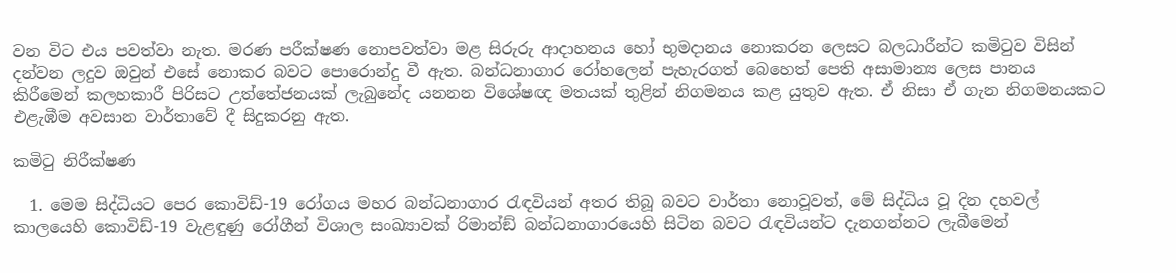වන විට එය පවත්වා නැත. මරණ පරීක්ෂණ නොපවත්වා මළ සිරුරු ආදාහනය හෝ භුමදානය නොකරන ලෙසට බලධාරීන්ට කමිටුව විසින් දන්වන ලදුව ඔවුන් එසේ නොකර බවට පොරොන්දු වී ඇත. බන්ධනාගාර රෝහලෙන් පැහැරගත් බෙහෙත් පෙති අසාමාන්‍ය ලෙස පානය කිරීමෙන් කලහකාරී පිරිසට උත්තේජනයක් ලැබුනේද යනනන විශේෂඥ මතයක් තුළින් නිගමනය කළ යුතුව ඇත. ඒ නිසා ඒ ගැන නිගමනයකට එළැඹීම අවසාන වාර්තාවේ දී සිදුකරනු ඇත.

කමිටු නිරීක්ෂණ

  1. මෙම සිද්ධියට පෙර කොවිඩ්-19 රෝගය මහර බන්ධනාගාර රැඳවියන් අතර තිබූ බවට වාර්තා නොවූවත්, මේ සිද්ධිය වූ දින දහවල් කාලයෙහි කොවිඩ්-19 වැළඳුණු රෝගීන් විශාල සංඛ්‍යාවක් රිමාන්ඞ් බන්ධනාගාරයෙහි සිටින බවට රැඳවියන්ට දැනගන්නට ලැබීමෙන්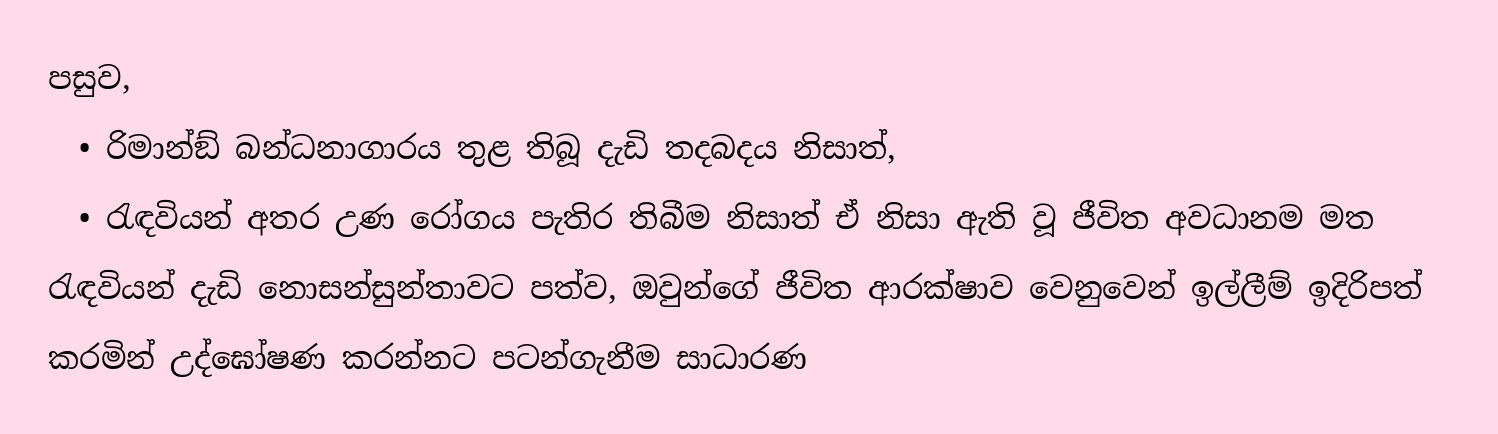පසුව,
  • රිමාන්ඞ් බන්ධනාගාරය තුළ තිබූ දැඩි තදබදය නිසාත්,
  • රැඳවියන් අතර උණ රෝගය පැතිර තිබීම නිසාත් ඒ නිසා ඇති වූ ජීවිත අවධානම මත රැඳවියන් දැඩි නොසන්සුන්තාවට පත්ව, ඔවුන්ගේ ජීවිත ආරක්ෂාව වෙනුවෙන් ඉල්ලීම් ඉදිරිපත් කරමින් උද්ඝෝෂණ කරන්නට පටන්ගැනීම සාධාරණ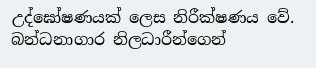උද්ඝෝෂණයක් ලෙස නිරීක්ෂණය වේ. බන්ධනාගාර නිලධාරීන්ගෙන්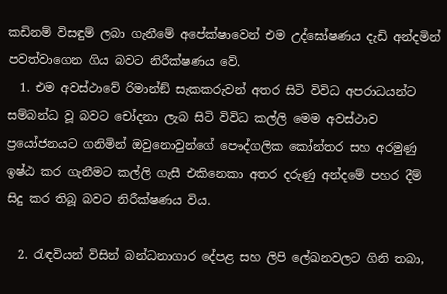කඩිනම් විසඳුම් ලබා ගැනීමේ අපේක්ෂාවෙන් එම උද්ඝෝෂණය දැඩි අන්දමින් පවත්වාගෙන ගිය බවට නිරීක්ෂණය වේ.
  1. එම අවස්ථාවේ රිමාන්ඞ් සැකකරුවන් අතර සිටි විවිධ අපරාධයන්ට සම්බන්ධ වූ බවට චෝදනා ලැබ සිටි විවිධ කල්ලි මෙම අවස්ථාව ප්‍රයෝජනයට ගනිමින් ඔවුනොවුන්ගේ පෞද්ගලික කෝන්තර සහ අරමුණු ඉෂ්ඨ කර ගැනීමට කල්ලි ගැසී එකිනෙකා අතර දරුණු අන්දමේ පහර දීම් සිදු කර තිබූ බවට නිරීක්ෂණය විය.

  2. රැඳවියන් විසින් බන්ධනාගාර දේපළ සහ ලිපි ලේඛනවලට ගිනි තබා,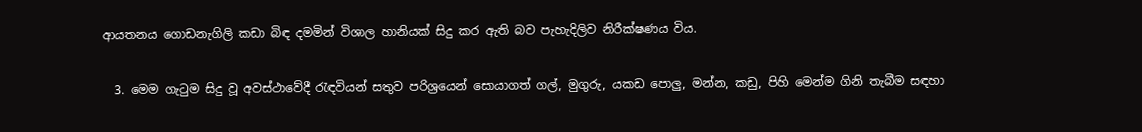ආයතනය ගොඩනැගිලි කඩා බිඳ දමමින් විශාල හානියක් සිදු කර ඇති බව පැහැදිලිව නිරීක්ෂණය විය.

  3. මෙම ගැටුම සිදු වූ අවස්ථාවේදී රැඳවියන් සතුව පරිශ්‍රයෙන් සොයාගත් ගල්, මුගුරු, යකඩ පොලු, මන්න, කඩු, පිහි මෙන්ම ගිනි තැබීම සඳහා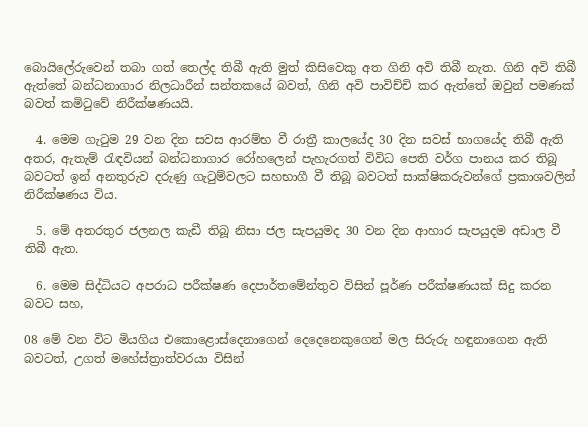බොයිලේරුවෙන් තබා ගත් තෙල්ද තිබී ඇති මුත් කිසිවෙකු අත ගිනි අවි තිබී නැත. ගිනි අවි තිබී ඇත්තේ බන්ධනාගාර නිලධාරීන් සන්තකයේ බවත්, ගිනි අවි පාවිච්චි කර ඇත්තේ ඔවුන් පමණක් බවත් කමිටුවේ නිරීක්ෂණයයි.

  4. මෙම ගැටුම 29 වන දින සවස ආරම්භ වී රාත්‍රී කාලයේද 30 දින සවස් භාගයේද තිබී ඇති අතර, ඇතැම් රැඳවියන් බන්ධනාගාර රෝහලෙන් පැහැරගත් විවිධ පෙති වර්ග පානය කර තිබූ බවටත් ඉන් අනතුරුව දරුණු ගැටුම්වලට සහභාගී වී තිබූ බවටත් සාක්ෂිකරුවන්ගේ ප්‍රකාශවලින් නිරීක්ෂණය විය.

  5. මේ අතරතුර ජලනල කැඩී තිබූ නිසා ජල සැපයුමද 30 වන දින ආහාර සැපයුදම අඩාල වී තිබී ඇත.

  6. මෙම සිද්ධියට අපරාධ පරීක්ෂණ දෙපාර්තමේන්තුව විසින් පූර්ණ පරීක්ෂණයක් සිදු කරන බවට සහ,

08 මේ වන විට මියගිය එකොළොස්දෙනාගෙන් දෙදෙනෙකුගෙන් මල සිරුරු හඳුනාගෙන ඇති බවටත්, උගත් මහේස්ත්‍රාත්වරයා විසින්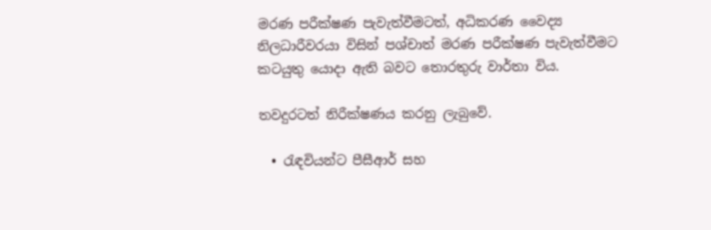මරණ පරීක්ෂණ පැවැත්වීමටත්, අධිකරණ වෛද්‍ය නිලධාරීවරයා විසින් පශ්චාත් මරණ පරීක්ෂණ පැවැත්වීමට කටයුතු යොදා ඇති බවට තොරතුරු වාර්තා විය.

තවදුරටත් නිරීක්ෂණය කරනු ලැබුවේ.

  • රැඳවියන්ට පීසීආර් සහ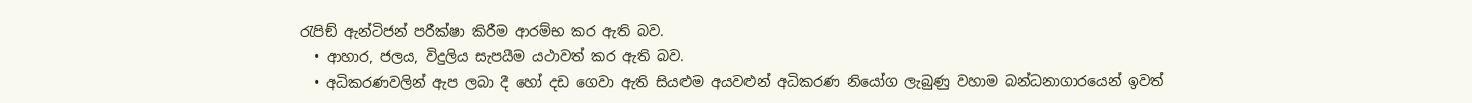රැපිඞ් ඇන්ටිජන් පරීක්ෂා කිරීම ආරම්භ කර ඇති බව.
  • ආහාර, ජලය, විදුලිය සැපයීම යථාවත් කර ඇති බව.
  • අධිකරණවලින් ඇප ලබා දී හෝ දඩ ගෙවා ඇති සියළුම අයවළුන් අධිකරණ නියෝග ලැබුණු වහාම බන්ධනාගාරයෙන් ඉවත්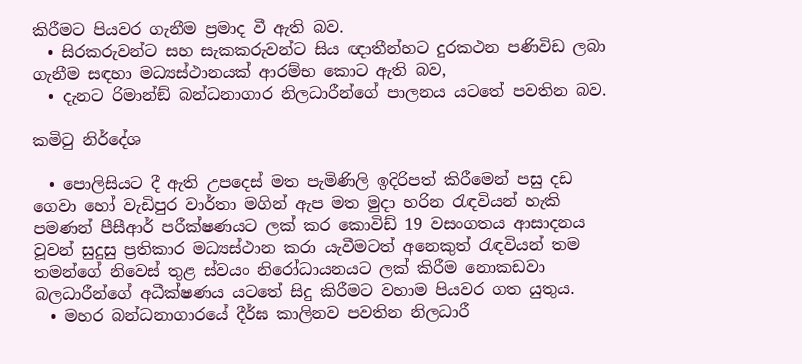කිරීමට පියවර ගැනීම ප්‍රමාද වී ඇති බව.
  • සිරකරුවන්ට සහ සැකකරුවන්ට සිය ඥාතීන්හට දුරකථන පණිවිඩ ලබා ගැනීම සඳහා මධ්‍යස්ථානයක් ආරම්භ කොට ඇති බව,
  • දැනට රිමාන්ඞ් බන්ධනාගාර නිලධාරීන්ගේ පාලනය යටතේ පවතින බව.

කමිටු නිර්දේශ

  • පොලිසියට දී ඇති උපදෙස් මත පැමිණිලි ඉදිරිපත් කිරීමෙන් පසු දඩ ගෙවා හෝ වැඩිපුර වාර්තා මගින් ඇප මත මුදා හරින රැඳවියන් හැකි පමණන් පීසීආර් පරීක්ෂණයට ලක් කර කොවිඩ් 19 වසංගතය ආසාදනය වූවන් සුදුසු ප්‍රතිකාර මධ්‍යස්ථාන කරා යැවීමටත් අනෙකුත් රැඳවියන් තම තමන්ගේ නිවෙස් තුළ ස්වයං නිරෝධායනයට ලක් කිරීම නොකඩවා බලධාරීන්ගේ අධීක්ෂණය යටතේ සිදු කිරීමට වහාම පියවර ගත යුතුය.
  • මහර බන්ධනාගාරයේ දීර්ඝ කාලිනව පවතින නිලධාරී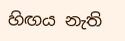හිඟය නැති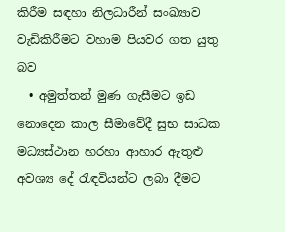කිරීම සඳහා නිලධාරීන් සංඛ්‍යාව වැඩිකිරීමට වහාම පියවර ගත යුතු බව
  • අමුත්තන් මුණ ගැසීමට ඉඩ නොදෙන කාල සීමාවේදී සුභ සාධක මධ්‍යස්ථාන හරහා ආහාර ඇතුළු අවශ්‍ය දේ රැඳවියන්ට ලබා දීමට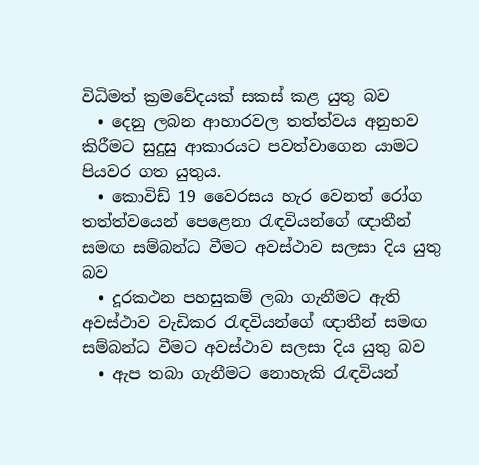විධිමත් ක්‍රමවේදයක් සකස් කළ යුතු බව
  • දෙනු ලබන ආහාරවල තත්ත්වය අනුභව කිරීමට සුදුසු ආකාරයට පවත්වාගෙන යාමට පියවර ගත යුතුය.
  • කොවිඩ් 19 වෛරසය හැර වෙනත් රෝග තත්ත්වයෙන් පෙළෙනා රැඳවියන්ගේ ඥාතීන් සමඟ සම්බන්ධ වීමට අවස්ථාව සලසා දිය යුතු බව
  • දූරකථන පහසුකම් ලබා ගැනීමට ඇති අවස්ථාව වැඩිකර රැඳවියන්ගේ ඥාතීන් සමඟ සම්බන්ධ වීමට අවස්ථාව සලසා දිය යුතු බව
  • ඇප තබා ගැනීමට නොහැකි රැඳවියන්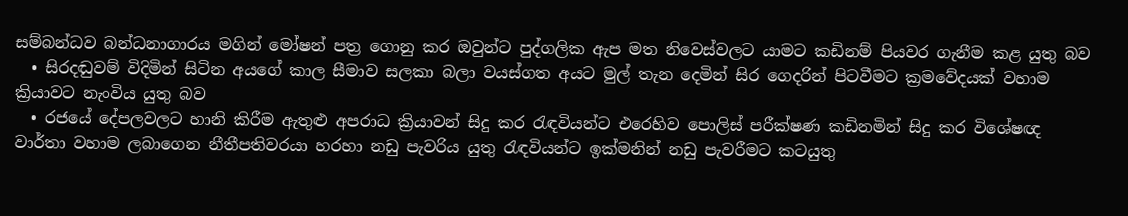සම්බන්ධව බන්ධනාගාරය මගින් මෝෂන් පත්‍ර ගොනු කර ඔවුන්ට පුද්ගලික ඇප මත නිවෙස්වලට යාමට කඩිනම් පියවර ගැනීම කළ යුතු බව
  • සිරදඬුවම් විදිමින් සිටින අයගේ කාල සීමාව සලකා බලා වයස්ගත අයට මුල් තැන දෙමින් සිර ගෙදරින් පිටවීමට ක්‍රමවේදයක් වහාම ක්‍රියාවට නැංවිය යුතු බව
  • රජයේ දේපලවලට හානි කිරීම ඇතුළු අපරාධ ක්‍රියාවන් සිදු කර රැඳවියන්ට එරෙහිව පොලිස් පරීක්ෂණ කඩිනමින් සිදු කර විශේෂඥ වාර්තා වහාම ලබාගෙන නීතීපතිවරයා හරහා නඩු පැවරිය යුතු රැඳවියන්ට ඉක්මනින් නඩු පැවරීමට කටයුතු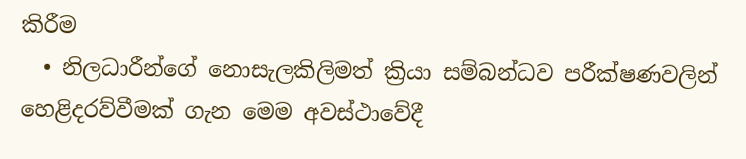කිරීම
  • නිලධාරීන්ගේ නොසැලකිලිමත් ක්‍රියා සම්බන්ධව පරීක්ෂණවලින් හෙළිදරව්වීමක් ගැන මෙම අවස්ථාවේදී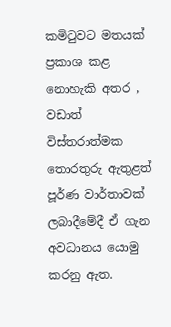කමිටුවට මතයක් ප්‍රකාශ කළ නොහැකි අතර , වඩාත් විස්තරාත්මක තොරතුරු ඇතුළත් පූර්ණ වාර්තාවක් ලබාදීමේදී ඒ ගැන අවධානය යොමු කරනු ඇත.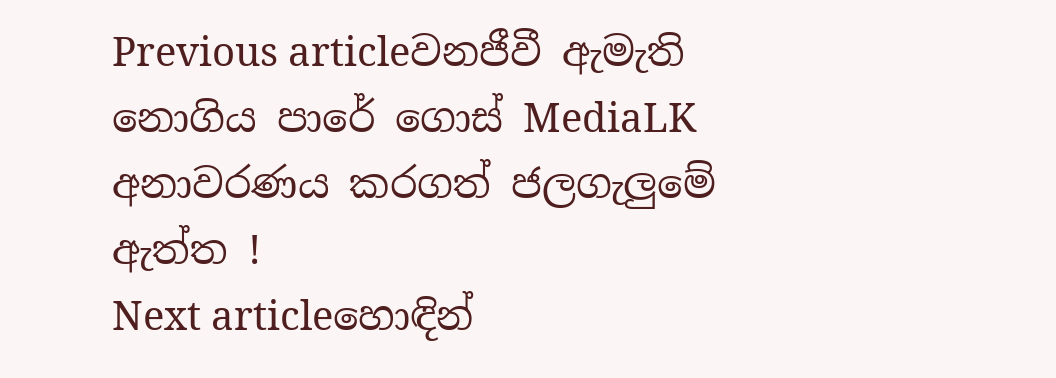Previous articleවනජීවී ඇමැති නොගිය පාරේ ගොස් MediaLK අනාවරණය කරගත් ජලගැලුමේ ඇත්ත !
Next articleහොඳින්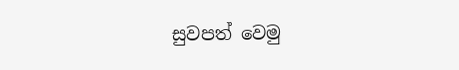සුවපත් වෙමු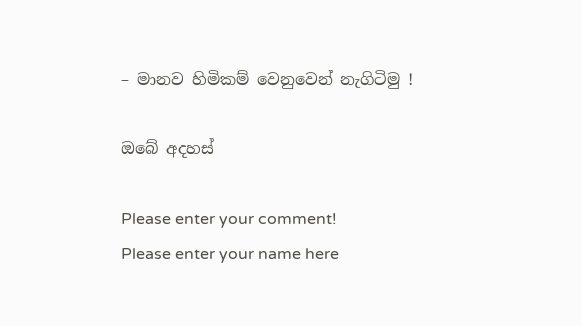– මානව හිමිකම් වෙනුවෙන් නැගිටිමු !

ඔබේ අදහස්

Please enter your comment!
Please enter your name here